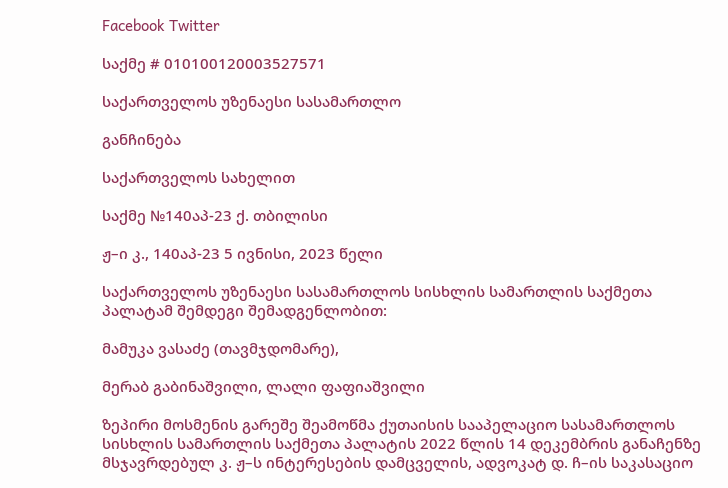Facebook Twitter

საქმე # 010100120003527571

საქართველოს უზენაესი სასამართლო

განჩინება

საქართველოს სახელით

საქმე №140აპ-23 ქ. თბილისი

ჟ–ი კ., 140აპ-23 5 ივნისი, 2023 წელი

საქართველოს უზენაესი სასამართლოს სისხლის სამართლის საქმეთა პალატამ შემდეგი შემადგენლობით:

მამუკა ვასაძე (თავმჯდომარე),

მერაბ გაბინაშვილი, ლალი ფაფიაშვილი

ზეპირი მოსმენის გარეშე შეამოწმა ქუთაისის სააპელაციო სასამართლოს სისხლის სამართლის საქმეთა პალატის 2022 წლის 14 დეკემბრის განაჩენზე მსჯავრდებულ კ. ჟ–ს ინტერესების დამცველის, ადვოკატ დ. ჩ–ის საკასაციო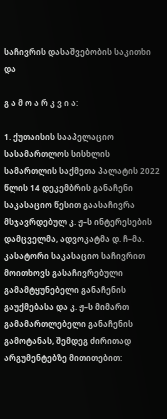საჩივრის დასაშვებობის საკითხი და

გ ა მ ო ა რ კ ვ ი ა:

1. ქუთაისის სააპელაციო სასამართლოს სისხლის სამართლის საქმეთა პალატის 2022 წლის 14 დეკემბრის განაჩენი საკასაციო წესით გაასაჩივრა მსჯავრდებულ კ. ჟ–ს ინტერესების დამცველმა, ადვოკატმა დ. ჩ–მა. კასატორი საკასაციო საჩივრით მოითხოვს გასაჩივრებული გამამტყუნებელი განაჩენის გაუქმებასა და კ. ჟ–ს მიმართ გამამართლებელი განაჩენის გამოტანას, შემდეგ ძირითად არგუმენტებზე მითითებით: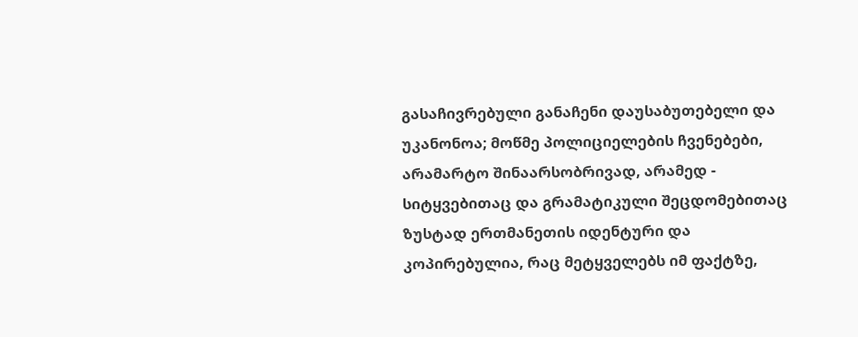გასაჩივრებული განაჩენი დაუსაბუთებელი და უკანონოა; მოწმე პოლიციელების ჩვენებები, არამარტო შინაარსობრივად, არამედ - სიტყვებითაც და გრამატიკული შეცდომებითაც ზუსტად ერთმანეთის იდენტური და კოპირებულია, რაც მეტყველებს იმ ფაქტზე,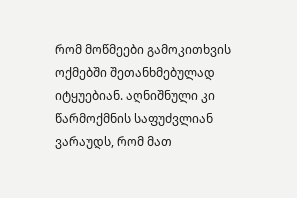რომ მოწმეები გამოკითხვის ოქმებში შეთანხმებულად იტყუებიან. აღნიშნული კი წარმოქმნის საფუძვლიან ვარაუდს, რომ მათ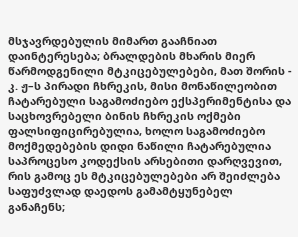მსჯავრდებულის მიმართ გააჩნიათ დაინტერესება; ბრალდების მხარის მიერ წარმოდგენილი მტკიცებულებები, მათ შორის - კ. ჟ–ს პირადი ჩხრეკის, მისი მონაწილეობით ჩატარებული საგამოძიებო ექსპერიმენტისა და საცხოვრებელი ბინის ჩხრეკის ოქმები ფალსიფიცირებულია, ხოლო საგამოძიებო მოქმედებების დიდი ნაწილი ჩატარებულია საპროცესო კოდექსის არსებითი დარღვევით, რის გამოც ეს მტკიცებულებები არ შეიძლება საფუძვლად დაედოს გამამტყუნებელ განაჩენს;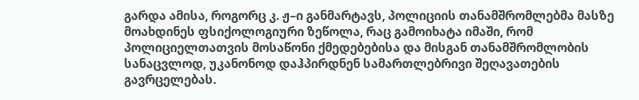გარდა ამისა, როგორც კ. ჟ–ი განმარტავს, პოლიციის თანამშრომლებმა მასზე მოახდინეს ფსიქოლოგიური ზეწოლა, რაც გამოიხატა იმაში, რომ პოლიციელთათვის მოსაწონი ქმედებებისა და მისგან თანამშრომლობის სანაცვლოდ, უკანონოდ დაჰპირდნენ სამართლებრივი შეღავათების გავრცელებას.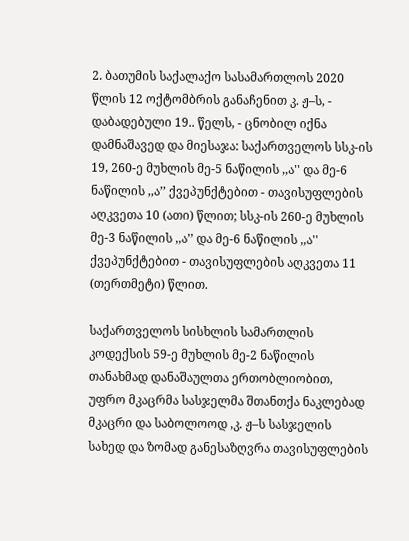2. ბათუმის საქალაქო სასამართლოს 2020 წლის 12 ოქტომბრის განაჩენით კ. ჟ–ს, - დაბადებული 19.. წელს, - ცნობილ იქნა დამნაშავედ და მიესაჯა: საქართველოს სსკ-ის 19, 260-ე მუხლის მე-5 ნაწილის ,,ა'' და მე-6 ნაწილის ,,ა’’ ქვეპუნქტებით - თავისუფლების აღკვეთა 10 (ათი) წლით; სსკ-ის 260-ე მუხლის მე-3 ნაწილის ,,ა’’ და მე-6 ნაწილის ,,ა'' ქვეპუნქტებით - თავისუფლების აღკვეთა 11 (თერთმეტი) წლით.

საქართველოს სისხლის სამართლის კოდექსის 59-ე მუხლის მე-2 ნაწილის თანახმად დანაშაულთა ერთობლიობით, უფრო მკაცრმა სასჯელმა შთანთქა ნაკლებად მკაცრი და საბოლოოდ ,კ. ჟ–ს სასჯელის სახედ და ზომად განესაზღვრა თავისუფლების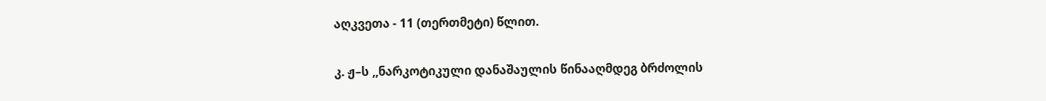აღკვეთა - 11 (თერთმეტი) წლით.

კ. ჟ–ს ,,ნარკოტიკული დანაშაულის წინააღმდეგ ბრძოლის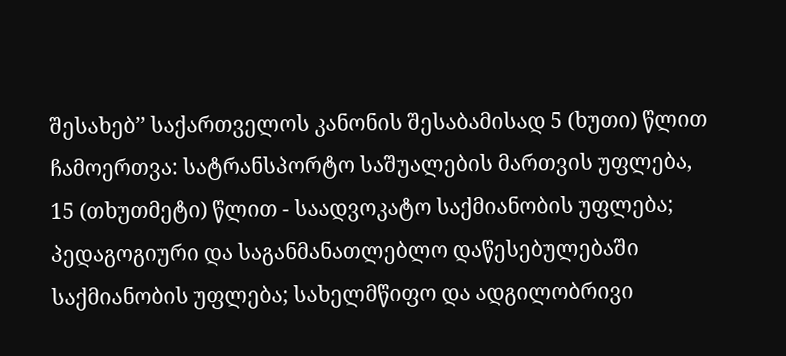შესახებ’’ საქართველოს კანონის შესაბამისად 5 (ხუთი) წლით ჩამოერთვა: სატრანსპორტო საშუალების მართვის უფლება, 15 (თხუთმეტი) წლით - საადვოკატო საქმიანობის უფლება; პედაგოგიური და საგანმანათლებლო დაწესებულებაში საქმიანობის უფლება; სახელმწიფო და ადგილობრივი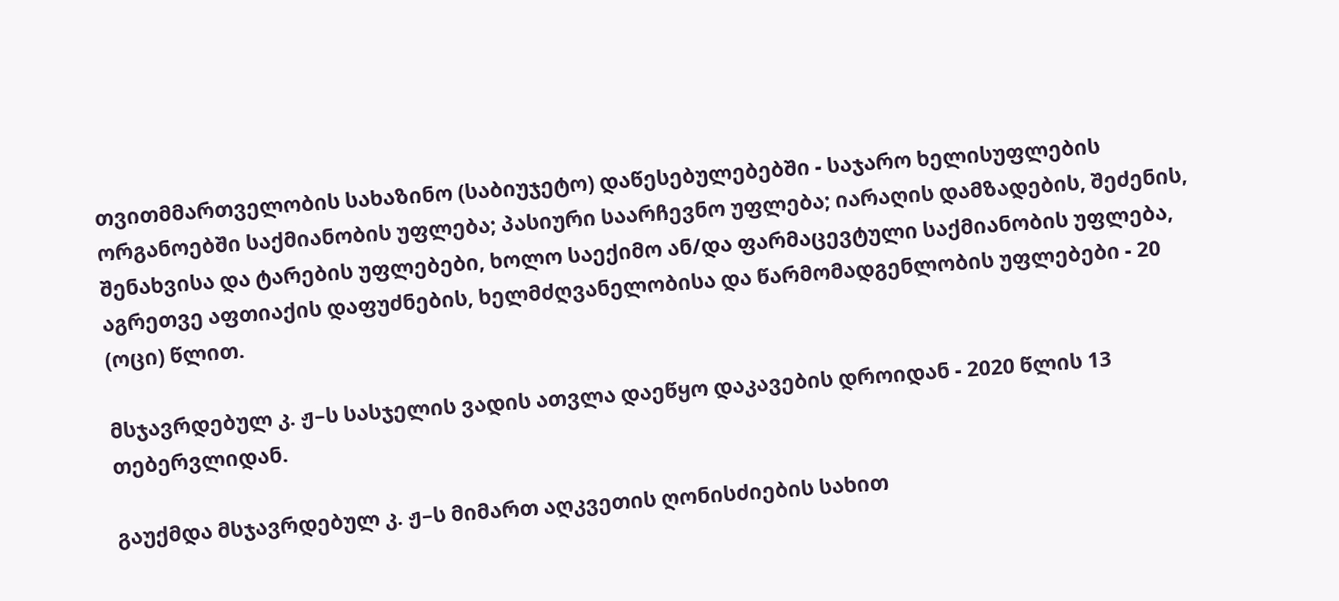თვითმმართველობის სახაზინო (საბიუჯეტო) დაწესებულებებში - საჯარო ხელისუფლების ორგანოებში საქმიანობის უფლება; პასიური საარჩევნო უფლება; იარაღის დამზადების, შეძენის, შენახვისა და ტარების უფლებები, ხოლო საექიმო ან/და ფარმაცევტული საქმიანობის უფლება, აგრეთვე აფთიაქის დაფუძნების, ხელმძღვანელობისა და წარმომადგენლობის უფლებები - 20 (ოცი) წლით.

მსჯავრდებულ კ. ჟ–ს სასჯელის ვადის ათვლა დაეწყო დაკავების დროიდან - 2020 წლის 13 თებერვლიდან.

გაუქმდა მსჯავრდებულ კ. ჟ–ს მიმართ აღკვეთის ღონისძიების სახით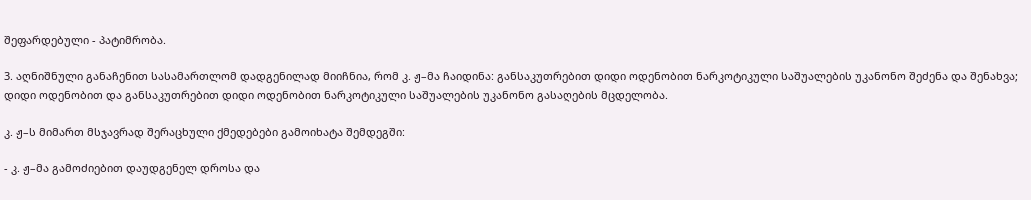შეფარდებული - პატიმრობა.

3. აღნიშნული განაჩენით სასამართლომ დადგენილად მიიჩნია, რომ კ. ჟ–მა ჩაიდინა: განსაკუთრებით დიდი ოდენობით ნარკოტიკული საშუალების უკანონო შეძენა და შენახვა; დიდი ოდენობით და განსაკუთრებით დიდი ოდენობით ნარკოტიკული საშუალების უკანონო გასაღების მცდელობა.

კ. ჟ–ს მიმართ მსჯავრად შერაცხული ქმედებები გამოიხატა შემდეგში:

- კ. ჟ–მა გამოძიებით დაუდგენელ დროსა და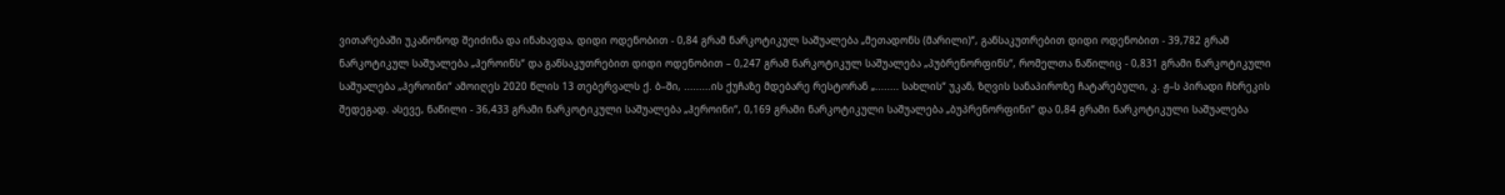ვითარებაში უკანონოდ შეიძინა და ინახავდა, დიდი ოდენობით - 0,84 გრამ ნარკოტიკულ საშუალება „მეთადონს (მარილი)“, განსაკუთრებით დიდი ოდენობით - 39,782 გრამ ნარკოტიკულ საშუალება „ჰეროინს“ და განსაკუთრებით დიდი ოდენობით – 0,247 გრამ ნარკოტიკულ საშუალება „პუბრენორფინს“, რომელთა ნაწილიც - 0,831 გრამი ნარკოტიკული საშუალება „ჰეროინი“ ამოიღეს 2020 წლის 13 თებერვალს ქ. ბ–ში, .........ის ქუჩაზე მდებარე რესტორან „........ სახლის“ უკან, ზღვის სანაპიროზე ჩატარებული, კ. ჟ–ს პირადი ჩხრეკის შედეგად. ასევე, ნაწილი - 36,433 გრამი ნარკოტიკული საშუალება „ჰეროინი“, 0,169 გრამი ნარკოტიკული საშუალება „ბუპრენორფინი“ და 0,84 გრამი ნარკოტიკული საშუალება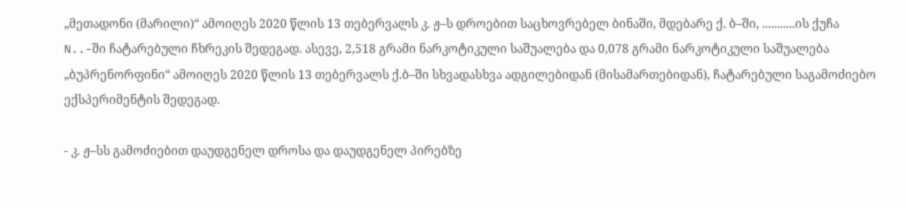„მეთადონი (მარილი)“ ამოიღეს 2020 წლის 13 თებერვალს კ. ჟ–ს დროებით საცხოვრებელ ბინაში, მდებარე ქ. ბ–ში, ...........ის ქუჩა N..-ში ჩატარებული ჩხრეკის შედეგად. ასევე, 2,518 გრამი ნარკოტიკული საშუალება და 0,078 გრამი ნარკოტიკული საშუალება „ბუპრენორფინი“ ამოიღეს 2020 წლის 13 თებერვალს ქ.ბ–ში სხვადასხვა ადგილებიდან (მისამართებიდან), ჩატარებული საგამოძიებო ექსპერიმენტის შედეგად.

- კ. ჟ–სს გამოძიებით დაუდგენელ დროსა და დაუდგენელ პირებზე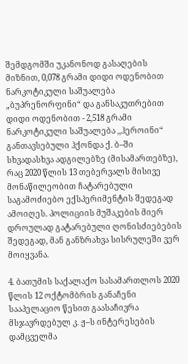შემდგომში უკანონოდ გასაღების მიზნით, 0,078 გრამი დიდი ოდენობით ნარკოტიკული საშუალება „ბუპრენორფინი“ და განსაკუთრებით დიდი ოდენობით - 2,518 გრამი ნარკოტიკული საშუალება ,,ჰეროინი“ განთავსებული ჰქონდა ქ. ბ–ში სხვადასხვა ადგილებზე (მისამართებზე), რაც 2020 წლის 13 თებერვალს მისივე მონაწილეობით ჩატარებული საგამოძიებო ექსპერიმენტის შედეგად ამოიღეს. პოლიციის მუშაკების მიერ დროულად გატარებული ღონისძიებების შედეგად, მან განზრახვა სისრულეში ვერ მოიყვანა.

4. ბათუმის საქალაქო სასამართლოს 2020 წლის 12 ოქტომბრის განაჩენი სააპელაციო წესით გაასაჩივრა მსჯავრდებულ კ. ჟ–ს ინტერესების დამცველმა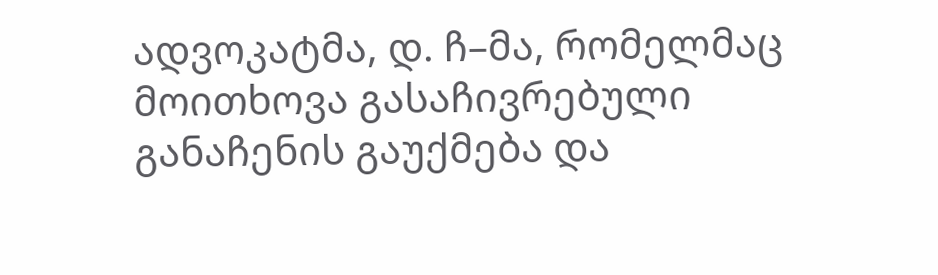ადვოკატმა, დ. ჩ–მა, რომელმაც მოითხოვა გასაჩივრებული განაჩენის გაუქმება და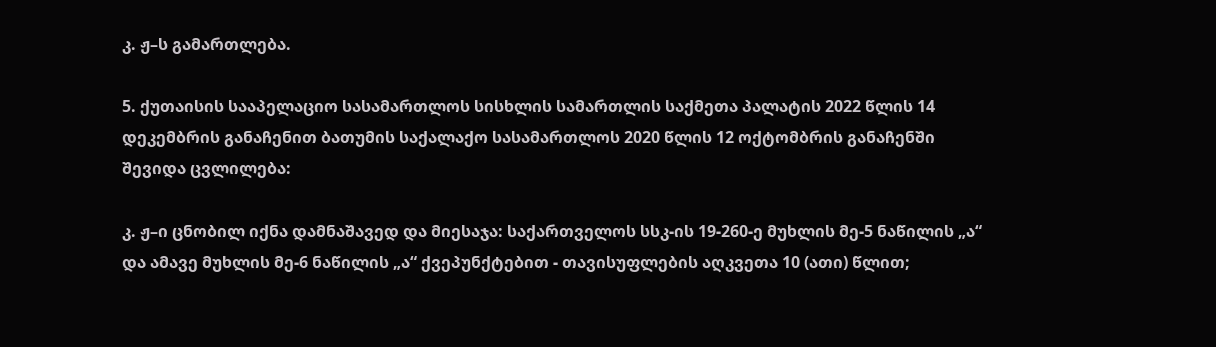კ. ჟ–ს გამართლება.

5. ქუთაისის სააპელაციო სასამართლოს სისხლის სამართლის საქმეთა პალატის 2022 წლის 14 დეკემბრის განაჩენით ბათუმის საქალაქო სასამართლოს 2020 წლის 12 ოქტომბრის განაჩენში შევიდა ცვლილება:

კ. ჟ–ი ცნობილ იქნა დამნაშავედ და მიესაჯა: საქართველოს სსკ-ის 19-260-ე მუხლის მე-5 ნაწილის „ა“ და ამავე მუხლის მე-6 ნაწილის „ა“ ქვეპუნქტებით - თავისუფლების აღკვეთა 10 (ათი) წლით;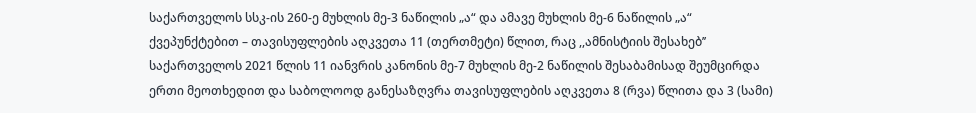საქართველოს სსკ-ის 260-ე მუხლის მე-3 ნაწილის „ა“ და ამავე მუხლის მე-6 ნაწილის „ა“ ქვეპუნქტებით – თავისუფლების აღკვეთა 11 (თერთმეტი) წლით, რაც ,,ამნისტიის შესახებ’’ საქართველოს 2021 წლის 11 იანვრის კანონის მე-7 მუხლის მე-2 ნაწილის შესაბამისად შეუმცირდა ერთი მეოთხედით და საბოლოოდ განესაზღვრა თავისუფლების აღკვეთა 8 (რვა) წლითა და 3 (სამი)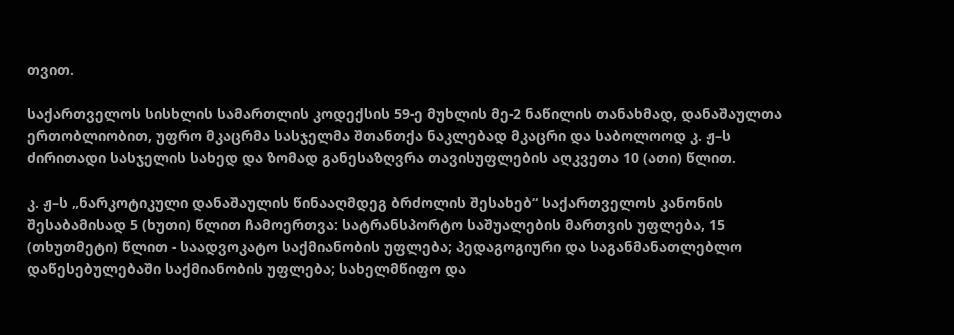თვით.

საქართველოს სისხლის სამართლის კოდექსის 59-ე მუხლის მე-2 ნაწილის თანახმად, დანაშაულთა ერთობლიობით, უფრო მკაცრმა სასჯელმა შთანთქა ნაკლებად მკაცრი და საბოლოოდ კ. ჟ–ს ძირითადი სასჯელის სახედ და ზომად განესაზღვრა თავისუფლების აღკვეთა 10 (ათი) წლით.

კ. ჟ–ს „ნარკოტიკული დანაშაულის წინააღმდეგ ბრძოლის შესახებ“ საქართველოს კანონის შესაბამისად 5 (ხუთი) წლით ჩამოერთვა: სატრანსპორტო საშუალების მართვის უფლება, 15 (თხუთმეტი) წლით - საადვოკატო საქმიანობის უფლება; პედაგოგიური და საგანმანათლებლო დაწესებულებაში საქმიანობის უფლება; სახელმწიფო და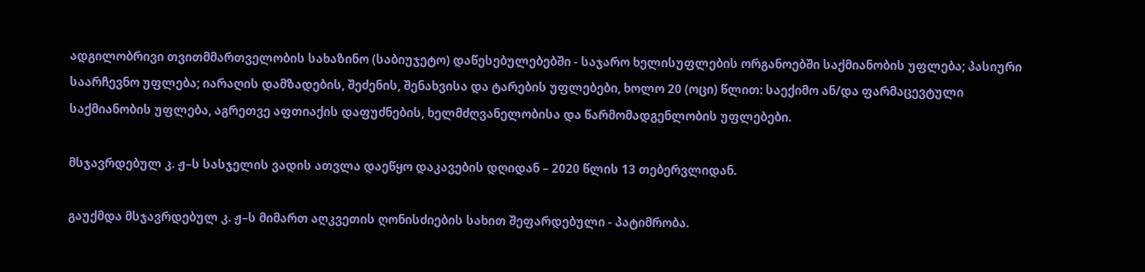ადგილობრივი თვითმმართველობის სახაზინო (საბიუჯეტო) დაწესებულებებში - საჯარო ხელისუფლების ორგანოებში საქმიანობის უფლება; პასიური საარჩევნო უფლება; იარაღის დამზადების, შეძენის, შენახვისა და ტარების უფლებები, ხოლო 20 (ოცი) წლით: საექიმო ან/და ფარმაცევტული საქმიანობის უფლება, აგრეთვე აფთიაქის დაფუძნების, ხელმძღვანელობისა და წარმომადგენლობის უფლებები.

მსჯავრდებულ კ. ჟ–ს სასჯელის ვადის ათვლა დაეწყო დაკავების დღიდან – 2020 წლის 13 თებერვლიდან.

გაუქმდა მსჯავრდებულ კ. ჟ–ს მიმართ აღკვეთის ღონისძიების სახით შეფარდებული - პატიმრობა.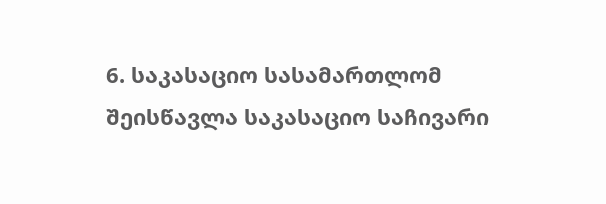6. საკასაციო სასამართლომ შეისწავლა საკასაციო საჩივარი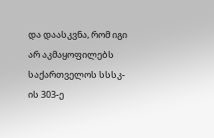და დაასკვნა, რომ იგი არ აკმაყოფილებს საქართველოს სსსკ-ის 303-ე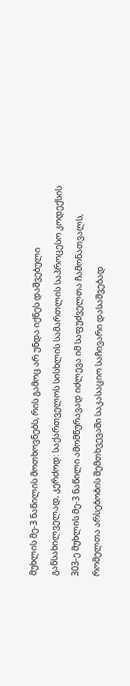მუხლის მე-3 ნაწილის მოთხოვნებს, რის გამოც არ უნდა იქნეს დაშვებული განსახილველად, კერძოდ: საქართველოს სისხლის სამართლის საპროცესო კოდექსის 303-ე მუხლის მე-3 ნაწილი ამომწურავად იძლევა იმ საფუძველთა ჩამონათვალს, რომელთა არსებობის შემთხვევაში საკასაციო საჩივარი დასაშვებად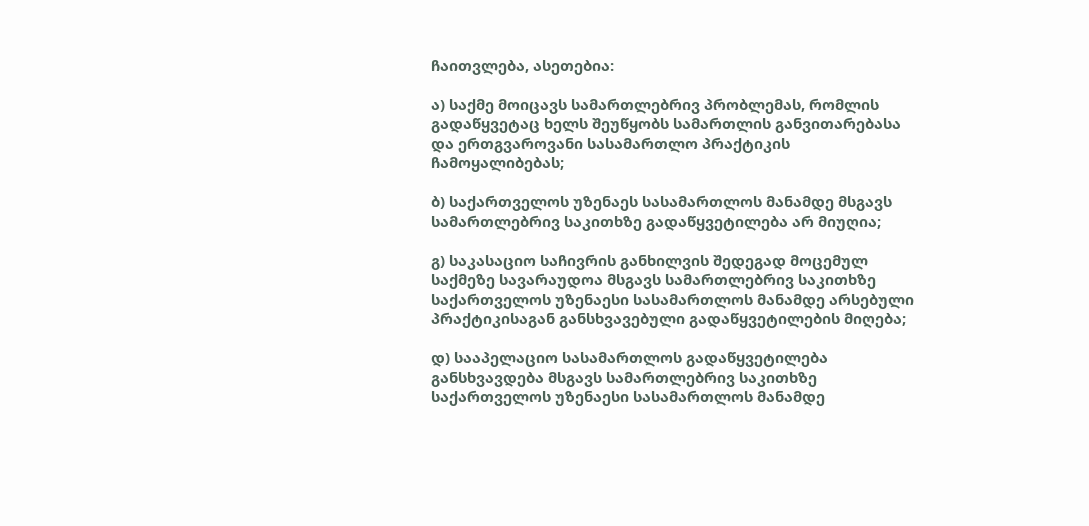ჩაითვლება, ასეთებია:

ა) საქმე მოიცავს სამართლებრივ პრობლემას, რომლის გადაწყვეტაც ხელს შეუწყობს სამართლის განვითარებასა და ერთგვაროვანი სასამართლო პრაქტიკის ჩამოყალიბებას;

ბ) საქართველოს უზენაეს სასამართლოს მანამდე მსგავს სამართლებრივ საკითხზე გადაწყვეტილება არ მიუღია;

გ) საკასაციო საჩივრის განხილვის შედეგად მოცემულ საქმეზე სავარაუდოა მსგავს სამართლებრივ საკითხზე საქართველოს უზენაესი სასამართლოს მანამდე არსებული პრაქტიკისაგან განსხვავებული გადაწყვეტილების მიღება;

დ) სააპელაციო სასამართლოს გადაწყვეტილება განსხვავდება მსგავს სამართლებრივ საკითხზე საქართველოს უზენაესი სასამართლოს მანამდე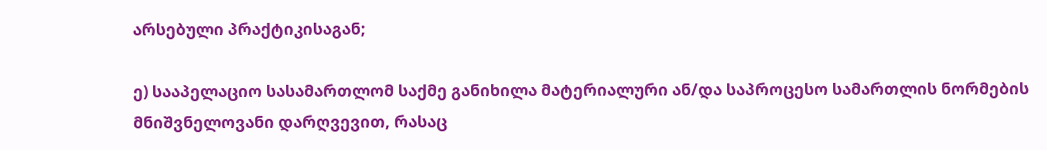არსებული პრაქტიკისაგან;

ე) სააპელაციო სასამართლომ საქმე განიხილა მატერიალური ან/და საპროცესო სამართლის ნორმების მნიშვნელოვანი დარღვევით, რასაც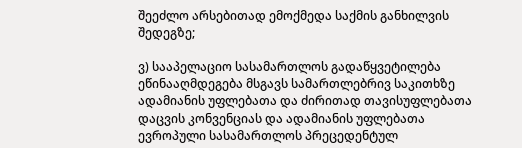შეეძლო არსებითად ემოქმედა საქმის განხილვის შედეგზე;

ვ) სააპელაციო სასამართლოს გადაწყვეტილება ეწინააღმდეგება მსგავს სამართლებრივ საკითხზე ადამიანის უფლებათა და ძირითად თავისუფლებათა დაცვის კონვენციას და ადამიანის უფლებათა ევროპული სასამართლოს პრეცედენტულ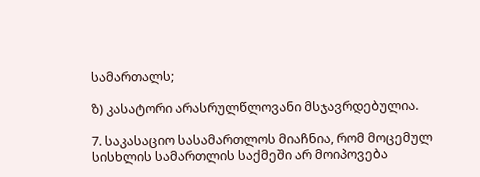სამართალს;

ზ) კასატორი არასრულწლოვანი მსჯავრდებულია.

7. საკასაციო სასამართლოს მიაჩნია, რომ მოცემულ სისხლის სამართლის საქმეში არ მოიპოვება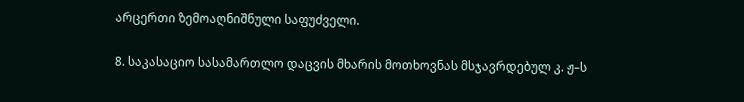არცერთი ზემოაღნიშნული საფუძველი.

8. საკასაციო სასამართლო დაცვის მხარის მოთხოვნას მსჯავრდებულ კ. ჟ–ს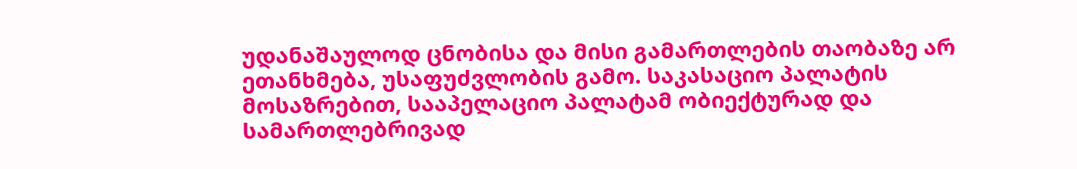უდანაშაულოდ ცნობისა და მისი გამართლების თაობაზე არ ეთანხმება, უსაფუძვლობის გამო. საკასაციო პალატის მოსაზრებით, სააპელაციო პალატამ ობიექტურად და სამართლებრივად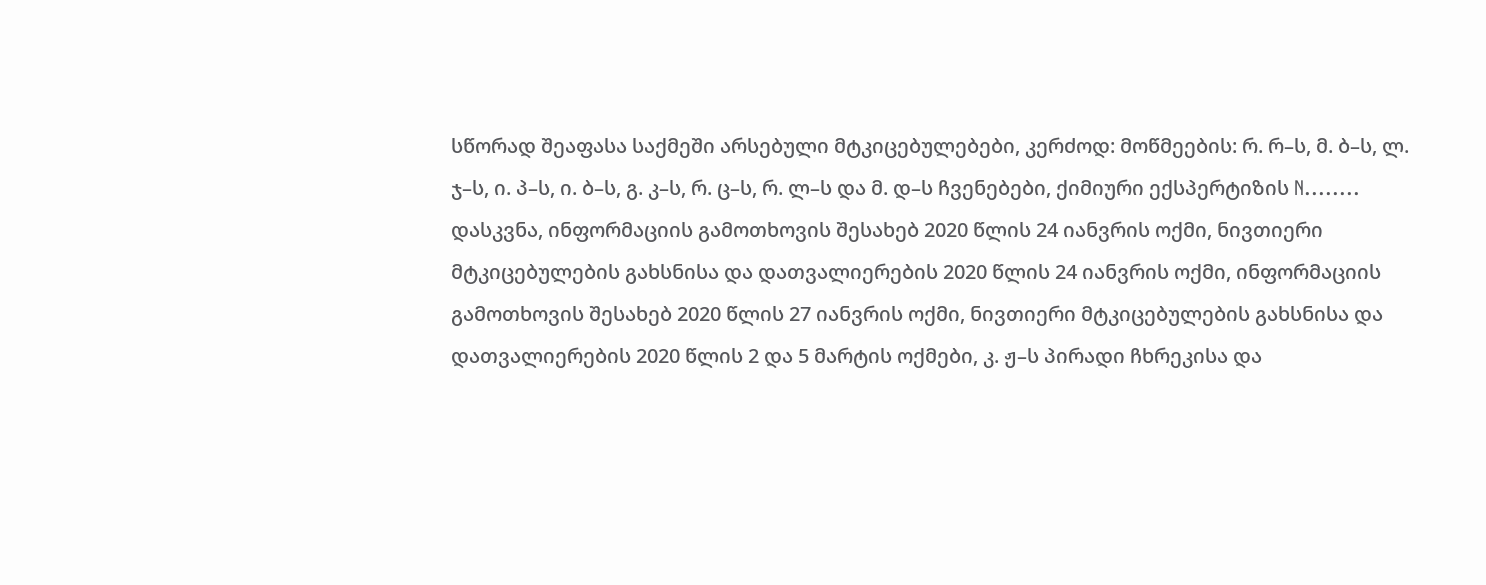სწორად შეაფასა საქმეში არსებული მტკიცებულებები, კერძოდ: მოწმეების: რ. რ–ს, მ. ბ–ს, ლ. ჯ–ს, ი. პ–ს, ი. ბ–ს, გ. კ–ს, რ. ც–ს, რ. ლ–ს და მ. დ–ს ჩვენებები, ქიმიური ექსპერტიზის N........ დასკვნა, ინფორმაციის გამოთხოვის შესახებ 2020 წლის 24 იანვრის ოქმი, ნივთიერი მტკიცებულების გახსნისა და დათვალიერების 2020 წლის 24 იანვრის ოქმი, ინფორმაციის გამოთხოვის შესახებ 2020 წლის 27 იანვრის ოქმი, ნივთიერი მტკიცებულების გახსნისა და დათვალიერების 2020 წლის 2 და 5 მარტის ოქმები, კ. ჟ–ს პირადი ჩხრეკისა და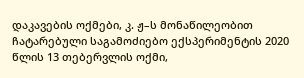დაკავების ოქმები, კ. ჟ–ს მონაწილეობით ჩატარებული საგამოძიებო ექსპერიმენტის 2020 წლის 13 თებერვლის ოქმი,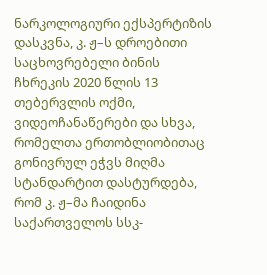ნარკოლოგიური ექსპერტიზის დასკვნა, კ. ჟ–ს დროებითი საცხოვრებელი ბინის ჩხრეკის 2020 წლის 13 თებერვლის ოქმი, ვიდეოჩანაწერები და სხვა, რომელთა ერთობლიობითაც გონივრულ ეჭვს მიღმა სტანდარტით დასტურდება, რომ კ. ჟ–მა ჩაიდინა საქართველოს სსკ-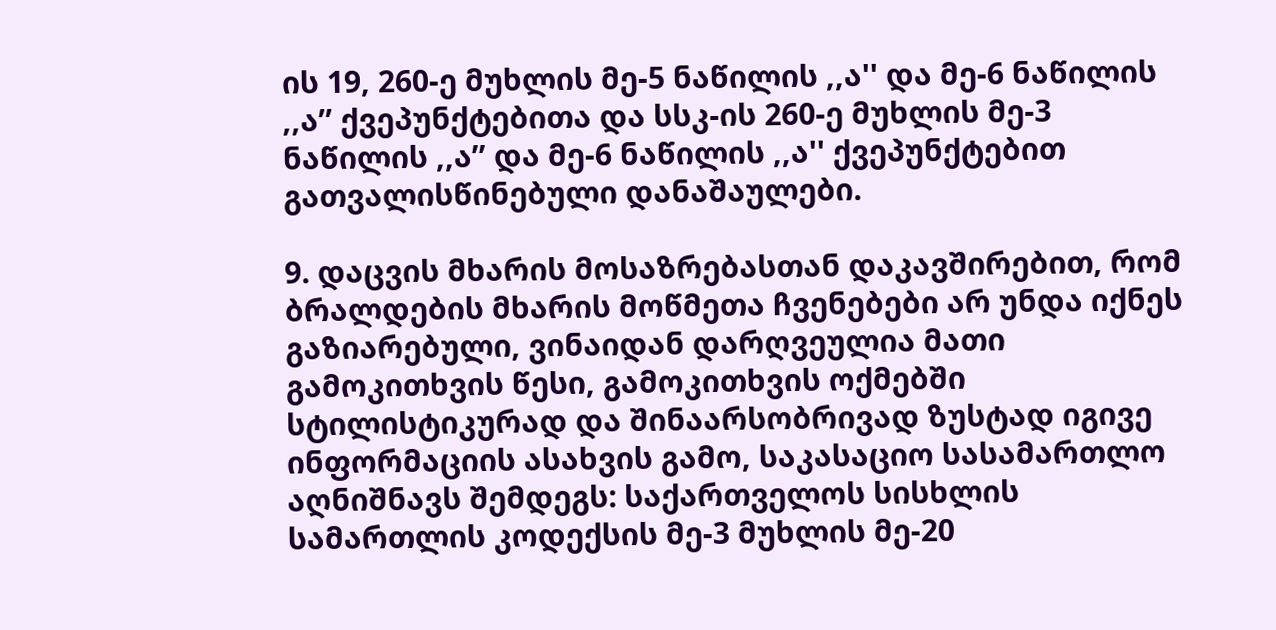ის 19, 260-ე მუხლის მე-5 ნაწილის ,,ა'' და მე-6 ნაწილის ,,ა’’ ქვეპუნქტებითა და სსკ-ის 260-ე მუხლის მე-3 ნაწილის ,,ა’’ და მე-6 ნაწილის ,,ა'' ქვეპუნქტებით გათვალისწინებული დანაშაულები.

9. დაცვის მხარის მოსაზრებასთან დაკავშირებით, რომ ბრალდების მხარის მოწმეთა ჩვენებები არ უნდა იქნეს გაზიარებული, ვინაიდან დარღვეულია მათი გამოკითხვის წესი, გამოკითხვის ოქმებში სტილისტიკურად და შინაარსობრივად ზუსტად იგივე ინფორმაციის ასახვის გამო, საკასაციო სასამართლო აღნიშნავს შემდეგს: საქართველოს სისხლის სამართლის კოდექსის მე-3 მუხლის მე-20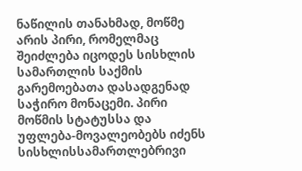ნაწილის თანახმად, მოწმე არის პირი, რომელმაც შეიძლება იცოდეს სისხლის სამართლის საქმის გარემოებათა დასადგენად საჭირო მონაცემი. პირი მოწმის სტატუსსა და უფლება-მოვალეობებს იძენს სისხლისსამართლებრივი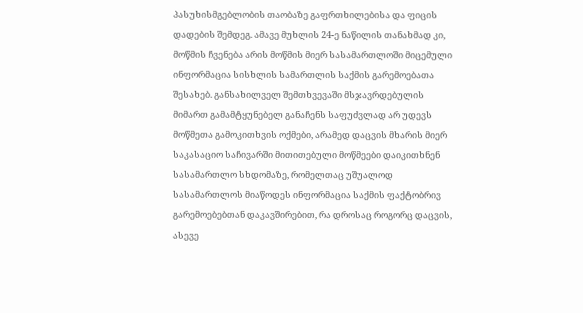პასუხისმგებლობის თაობაზე გაფრთხილებისა და ფიცის დადების შემდეგ. ამავე მუხლის 24-ე ნაწილის თანახმად კი, მოწმის ჩვენება არის მოწმის მიერ სასამართლოში მიცემული ინფორმაცია სისხლის სამართლის საქმის გარემოებათა შესახებ. განსახილველ შემთხვევაში მსჯავრდებულის მიმართ გამამტყუნებელ განაჩენს საფუძვლად არ უდევს მოწმეთა გამოკითხვის ოქმები, არამედ დაცვის მხარის მიერ საკასაციო საჩივარში მითითებული მოწმეები დაიკითხნენ სასამართლო სხდომაზე, რომელთაც უშუალოდ სასამართლოს მიაწოდეს ინფორმაცია საქმის ფაქტობრივ გარემოებებთან დაკავშირებით, რა დროსაც როგორც დაცვის, ასევე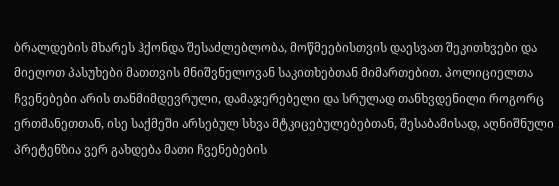ბრალდების მხარეს ჰქონდა შესაძლებლობა, მოწმეებისთვის დაესვათ შეკითხვები და მიეღოთ პასუხები მათთვის მნიშვნელოვან საკითხებთან მიმართებით. პოლიციელთა ჩვენებები არის თანმიმდევრული, დამაჯერებელი და სრულად თანხვდენილი როგორც ერთმანეთთან, ისე საქმეში არსებულ სხვა მტკიცებულებებთან, შესაბამისად, აღნიშნული პრეტენზია ვერ გახდება მათი ჩვენებების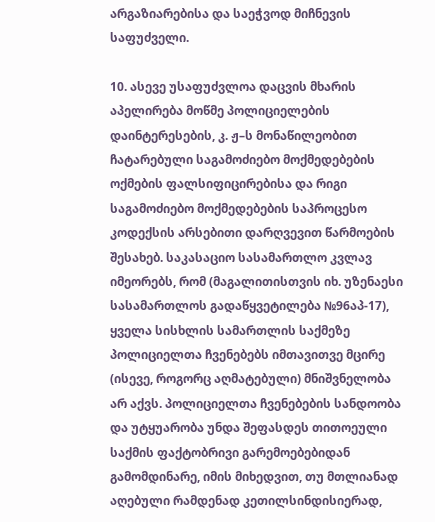არგაზიარებისა და საეჭვოდ მიჩნევის საფუძველი.

10. ასევე უსაფუძვლოა დაცვის მხარის აპელირება მოწმე პოლიციელების დაინტერესების, კ. ჟ–ს მონაწილეობით ჩატარებული საგამოძიებო მოქმედებების ოქმების ფალსიფიცირებისა და რიგი საგამოძიებო მოქმედებების საპროცესო კოდექსის არსებითი დარღვევით წარმოების შესახებ. საკასაციო სასამართლო კვლავ იმეორებს, რომ (მაგალითისთვის იხ. უზენაესი სასამართლოს გადაწყვეტილება №96აპ-17), ყველა სისხლის სამართლის საქმეზე პოლიციელთა ჩვენებებს იმთავითვე მცირე (ისევე, როგორც აღმატებული) მნიშვნელობა არ აქვს. პოლიციელთა ჩვენებების სანდოობა და უტყუარობა უნდა შეფასდეს თითოეული საქმის ფაქტობრივი გარემოებებიდან გამომდინარე, იმის მიხედვით, თუ მთლიანად აღებული რამდენად კეთილსინდისიერად,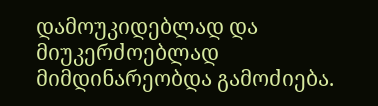დამოუკიდებლად და მიუკერძოებლად მიმდინარეობდა გამოძიება.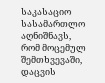საკასაციო სასამართლო აღნიშნავს, რომ მოცემულ შემთხვევაში, დაცვის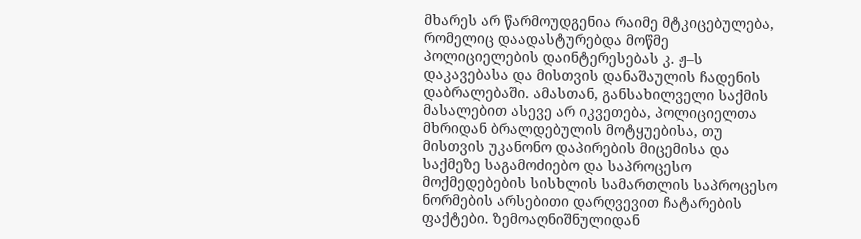მხარეს არ წარმოუდგენია რაიმე მტკიცებულება, რომელიც დაადასტურებდა მოწმე პოლიციელების დაინტერესებას კ. ჟ–ს დაკავებასა და მისთვის დანაშაულის ჩადენის დაბრალებაში. ამასთან, განსახილველი საქმის მასალებით ასევე არ იკვეთება, პოლიციელთა მხრიდან ბრალდებულის მოტყუებისა, თუ მისთვის უკანონო დაპირების მიცემისა და საქმეზე საგამოძიებო და საპროცესო მოქმედებების სისხლის სამართლის საპროცესო ნორმების არსებითი დარღვევით ჩატარების ფაქტები. ზემოაღნიშნულიდან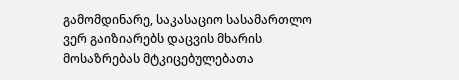გამომდინარე, საკასაციო სასამართლო ვერ გაიზიარებს დაცვის მხარის მოსაზრებას მტკიცებულებათა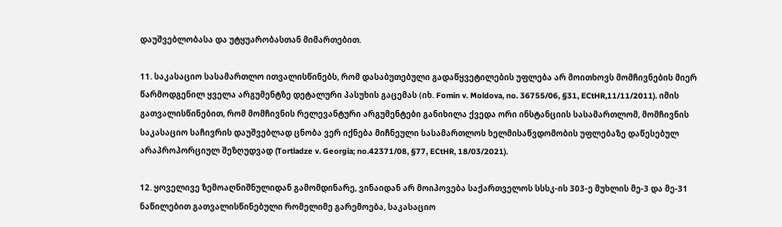დაუშვებლობასა და უტყუარობასთან მიმართებით.

11. საკასაციო სასამართლო ითვალისწინებს, რომ დასაბუთებული გადაწყვეტილების უფლება არ მოითხოვს მომჩივნების მიერ წარმოდგენილ ყველა არგუმენტზე დეტალური პასუხის გაცემას (იხ. Fomin v. Moldova, no. 36755/06, §31, ECtHR,11/11/2011). იმის გათვალისწინებით, რომ მომჩივნის რელევანტური არგუმენტები განიხილა ქვედა ორი ინსტანციის სასამართლომ, მომჩივნის საკასაციო საჩივრის დაუშვებლად ცნობა ვერ იქნება მიჩნეული სასამართლოს ხელმისაწვდომობის უფლებაზე დაწესებულ არაპროპორციულ შეზღუდვად (Tortladze v. Georgia; no.42371/08, §77, ECtHR, 18/03/2021).

12. ყოველივე ზემოაღნიშნულიდან გამომდინარე, ვინაიდან არ მოიპოვება საქართველოს სსსკ-ის 303-ე მუხლის მე-3 და მე-31 ნაწილებით გათვალისწინებული რომელიმე გარემოება, საკასაციო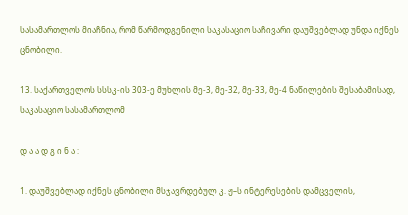სასამართლოს მიაჩნია, რომ წარმოდგენილი საკასაციო საჩივარი დაუშვებლად უნდა იქნეს ცნობილი.

13. საქართველოს სსსკ-ის 303-ე მუხლის მე-3, მე-32, მე-33, მე-4 ნაწილების შესაბამისად, საკასაციო სასამართლომ

დ ა ა დ გ ი ნ ა :

1. დაუშვებლად იქნეს ცნობილი მსჯავრდებულ კ. ჟ–ს ინტერესების დამცველის,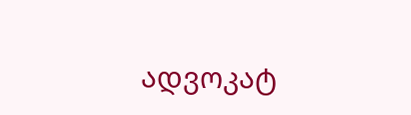ადვოკატ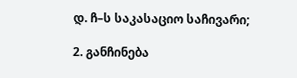დ. ჩ–ს საკასაციო საჩივარი;

2. განჩინება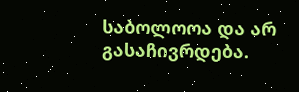საბოლოოა და არ გასაჩივრდება.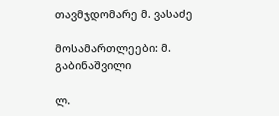თავმჯდომარე მ. ვასაძე

მოსამართლეები: მ. გაბინაშვილი

ლ.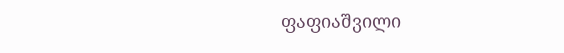ფაფიაშვილი